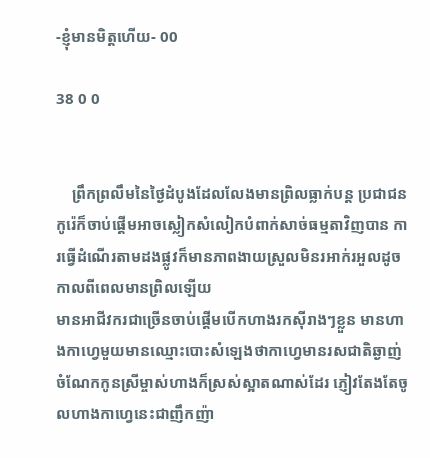-ខ្ញុំមានមិត្តហេីយ- 00

38 0 0


    ព្រឹកព្រលឹមនៃថ្ងៃដំបូងដែលលែងមានព្រិលធ្លាក់បន្ត ប្រជាជនកូរ៉េក៏ចាប់ផ្ដេីមអាចស្លៀកសំលៀកបំពាក់សាច់ធម្មតាវិញបាន ការធ្វេីដំណេីរតាមដងផ្លូវក៏មានភាពងាយស្រួលមិនរអាក់រអួលដូចកាលពីពេលមានព្រិលឡេីយ
មានអាជីវករជាច្រេីនចាប់ផ្ដេីមបេីកហាងរកសុីរាងៗខ្លួន មានហាងកាហ្វេមួយមានឈ្មោះបោះសំឡេងថាកាហ្វេមានរសជាតិឆ្ងាញ់ ចំណែកកូនស្រីម្ចាស់ហាងក៏ស្រស់ស្អាតណាស់ដែរ ភ្ញៀវតែងតែចូលហាងកាហ្វេនេះជាញឹកញ៉ា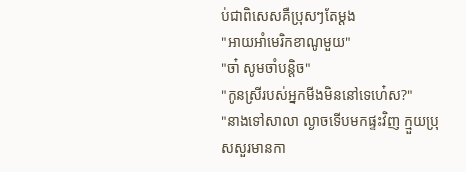ប់ជាពិសេសគឺប្រុសៗតែម្ដង
"អាយអាំមេរិកខាណូមួយ"
"ចា៎ សូមចាំបន្តិច"
"កូនស្រីរបស់អ្នកមីងមិននៅទេហេ៎ស?"
"នាងទៅសាលា ល្ងាចទេីបមកផ្ទះវិញ ក្មួយប្រុសសួរមានកា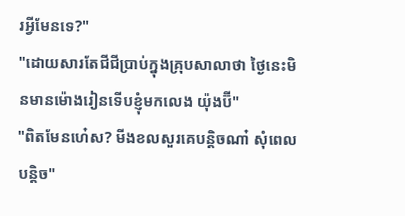រអ្វីមែនទេ?"
"ដោយសារតែជីជីប្រាប់ក្នុងគ្រុបសាលាថា ថ្ងៃនេះមិនមានម៉ោងរៀនទេីបខ្ញុំមកលេង យ៉ុងប៊ី"
"ពិតមែនហេ៎ស? មីងខលសួរគេបន្តិចណា៎ សុំពេលបន្តិច"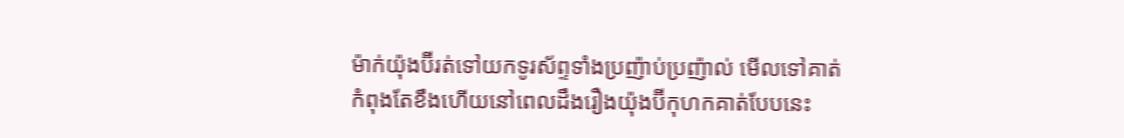ម៉ាក់យ៉ុងប៊ីរត់ទៅយកទូរស័ព្ទទាំងប្រញ៉ាប់ប្រញ៉ាល់ មេីលទៅគាត់កំពុងតែខឹងហេីយនៅពេលដឹងរឿងយ៉ុងប៊ីកុហកគាត់បែបនេះ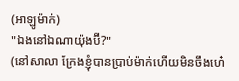(អាឡូម៉ាក់)
"ឯងនៅឯណាយ៉ុងប៊ី?"
(នៅសាលា ក្រែងខ្ញុំបានប្រាប់ម៉ាក់ហេីយមិនចឹងហេ៎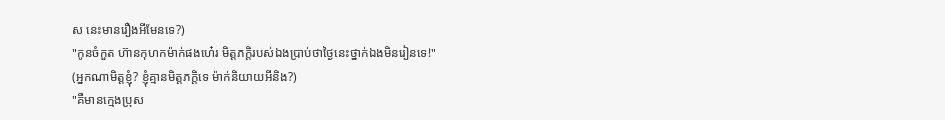ស នេះមានរឿងអីមែនទេ?)
"កូនចំកួត ហ៊ានកុហកម៉ាក់ផងហេ៎រ មិត្តភក្តិរបស់ឯងប្រាប់ថាថ្ងៃនេះថ្នាក់ឯងមិនរៀនទេ!"
(អ្នកណាមិត្តខ្ញុំ? ខ្ញុំគ្មានមិត្តភក្តិទេ ម៉ាក់និយាយអីនិង?)
"គឺមានក្មេងប្រុស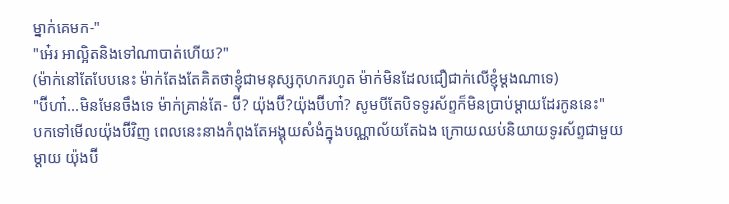ម្នាក់គេមក-"
"អេ៎រ អាល្អិតនិងទៅណាបាត់ហេីយ?"
(ម៉ាក់នៅតែបែបនេះ ម៉ាក់តែងតែគិតថាខ្ញុំជាមនុស្សកុហករហូត ម៉ាក់មិនដែលជឿជាក់លេីខ្ញុំម្ដងណាទេ)
"ប៊ីហា៎...មិនមែនចឹងទេ ម៉ាក់គ្រាន់តែ- ប៊ី? យ៉ុងប៊ី?យ៉ុងប៊ីហា៎? សូមបីតែបិទទូរស័ព្ទក៏មិនប្រាប់ម្ដាយដែរកូននេះ"
បកទៅមេីលយ៉ុងប៊ីវិញ ពេលនេះនាងកំពុងតែអង្គុយសំងំក្នុងបណ្ណាល័យតែឯង ក្រោយឈប់និយាយទូរស័ព្ទជាមួយម្ដាយ យ៉ុងប៊ី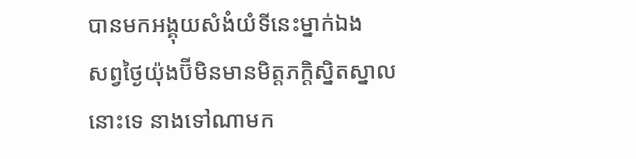បានមកអង្គុយសំងំយំទីនេះម្នាក់ឯង
សព្វថ្ងៃយ៉ុងប៊ីមិនមានមិត្តភក្តិស្និតស្នាលនោះទេ នាងទៅណាមក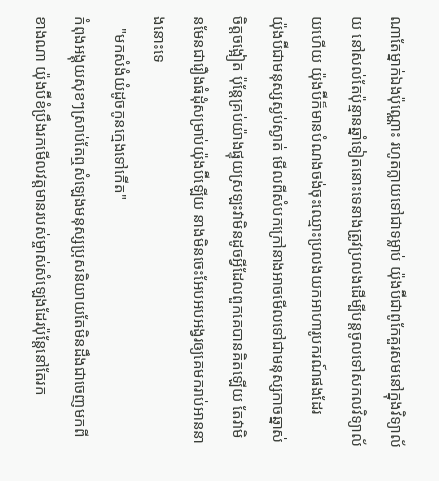ណាតែម្នាក់ឯងប៉ុណ្ណោះ រហូតក្លាយទៅជាទម្លាប់ យ៉ុងប៊ីជាពូកែគួរសមនៅក្នុងវិទ្យាល័យ នៅសល់តែប៉ុន្មានឆ្នាំទៀតនោះទេនាងត្រូវប្រលងដេីម្បីបន្តចូលទៅសកលវិទ្យាល័យហេីយ យ៉ុងប៊ីក៏មានបំណងចង់ចុះឈ្មោះប្រលងយកអាហារូបករណ៍ផងដែរ
យ៉ុងប៊ីជាមនុស្សស្ងប់ស្ងាត់ មេីលពីសំបកក្រៅនាងអាចមេីលទៅជាមនុស្សកាចឆ្នាស់ ចិត្តចង្អៀត ប៉ុន្តែគ្រប់យ៉ាងផ្ទុយស្រឡះវាមិនដូចអ្វីដែលពួកគេបានគិតឡេីយ តែវាមិនមែនជារឿងធំដុំសម្រាប់យ៉ុងប៊ីឡេីយ នាងមិនចេះអែបអបអង្វរឲ្យគេមករាប់អាននាងនោះទេ
   "មកសំងំយំដូចកូនក្មេងទៅកេីត"
កំពុងអង្គុយសុខៗស្រាប់តែឮសំឡេងមនុស្សប្រុសនិយាយតែមិនដឹងជាចេញមកពីខាងណា យ៉ុងប៊ីខំប្រឹងរកមេីលវត្តមានរបស់ម្ចាស់សំឡេងដែរប៉ុន្តែនៅតែរក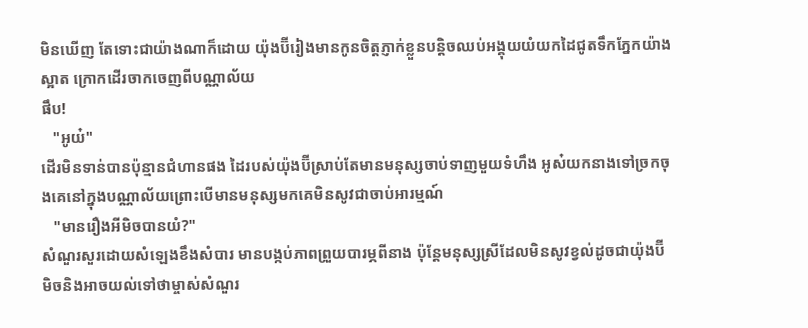មិនឃេីញ តែទោះជាយ៉ាងណាក៏ដោយ យ៉ុងប៊ីរៀងមានកូនចិត្តភ្ញាក់ខ្លួនបន្តិចឈប់អង្គុយយំយកដៃជូតទឹកភ្នែកយ៉ាងស្អាត ក្រោកដេីរចាកចេញពីបណ្ណាល័យ
ផឹប!
   "អូយ៎"
ដេីរមិនទាន់បានប៉ុន្មានជំហានផង ដៃរបស់យ៉ុងប៊ីស្រាប់តែមានមនុស្សចាប់ទាញមួយទំហឹង អូស៎យកនាងទៅច្រកចុងគេនៅក្នុងបណ្ណាល័យព្រោះបេីមានមនុស្សមកគេមិនសូវជាចាប់អារម្មណ៍
   "មានរឿងអីមិចបានយំ?"
សំណួរសួរដោយសំឡេងខឹងសំបារ មានបង្កប់ភាពព្រួយបារម្ភពីនាង ប៉ុន្តែមនុស្សស្រីដែលមិនសូវខ្វល់ដូចជាយ៉ុងប៊ីមិចនិងអាចយល់ទៅថាម្ចាស់សំណួរ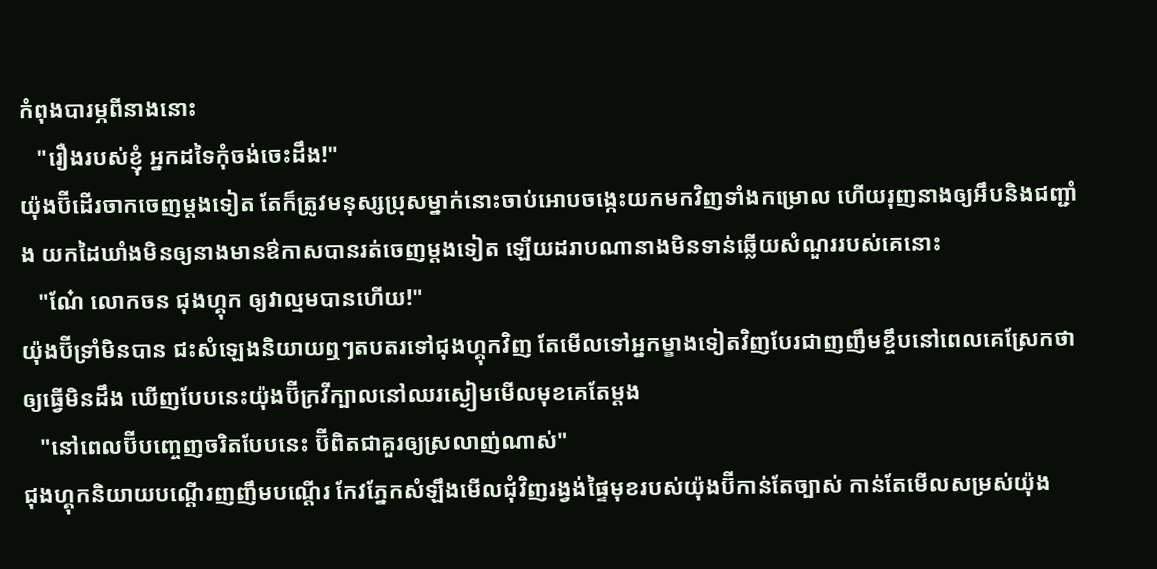កំពុងបារម្ភពីនាងនោះ
   "រឿងរបស់ខ្ញុំ អ្នកដទៃកុំចង់ចេះដឹង!"
យ៉ុងប៊ីដេីរចាកចេញម្ដងទៀត តែក៏ត្រូវមនុស្សប្រុសម្នាក់នោះចាប់អោបចង្កេះយកមកវិញទាំងកម្រោល ហេីយរុញនាងឲ្យអឹបនិងជញ្ជាំង យកដៃឃាំងមិនឲ្យនាងមានឳកាសបានរត់ចេញម្ដងទៀត ឡេីយដរាបណានាងមិនទាន់ឆ្លេីយសំណួររបស់គេនោះ
   "ណែ៎ លោកចន ជុងហ្គុក ឲ្យវាល្មមបានហេីយ!"
យ៉ុងប៊ីទ្រាំមិនបាន ជះសំឡេងនិយាយឮៗតបតរទៅជុងហ្គុកវិញ តែមេីលទៅអ្នកម្ខាងទៀតវិញបែរជាញញឹមខ្ចឹបនៅពេលគេស្រែកថាឲ្យធ្វេីមិនដឹង ឃេីញបែបនេះយ៉ុងប៊ីក្រវីក្បាលនៅឈរស្ងៀមមេីលមុខគេតែម្ដង
   "នៅពេលប៊ីបញ្ចេញចរិតបែបនេះ ប៊ីពិតជាគួរឲ្យស្រលាញ់ណាស់"
ជុងហ្គុកនិយាយបណ្ដេីរញញឹមបណ្ដេីរ កែវភ្នែកសំឡឹងមេីលជុំវិញរង្វង់ផ្ទៃមុខរបស់យ៉ុងប៊ីកាន់តែច្បាស់ កាន់តែមេីលសម្រស់យ៉ុង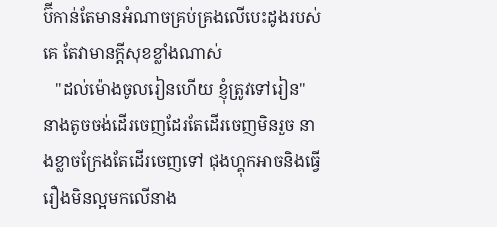ប៊ីកាន់តែមានអំណាចគ្រប់គ្រងលេីបេះដូងរបស់គេ តែវាមានក្ដីសុខខ្លាំងណាស់
   "ដល់ម៉ោងចូលរៀនហេីយ ខ្ញុំត្រូវទៅរៀន"
នាងតូចចង់ដេីរចេញដែរតែដេីរចេញមិនរួច នាងខ្លាចក្រែងតែដេីរចេញទៅ ជុងហ្គុកអាចនិងធ្វេីរឿងមិនល្អមកលេីនាង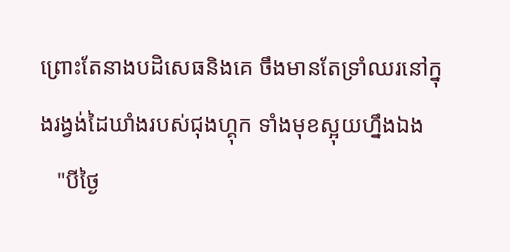ព្រោះតែនាងបដិសេធនិងគេ ចឹងមានតែទ្រាំឈរនៅក្នុងរង្វង់ដៃឃាំងរបស់ជុងហ្គុក ទាំងមុខស្អុយហ្នឹងឯង
   "បីថ្ងៃ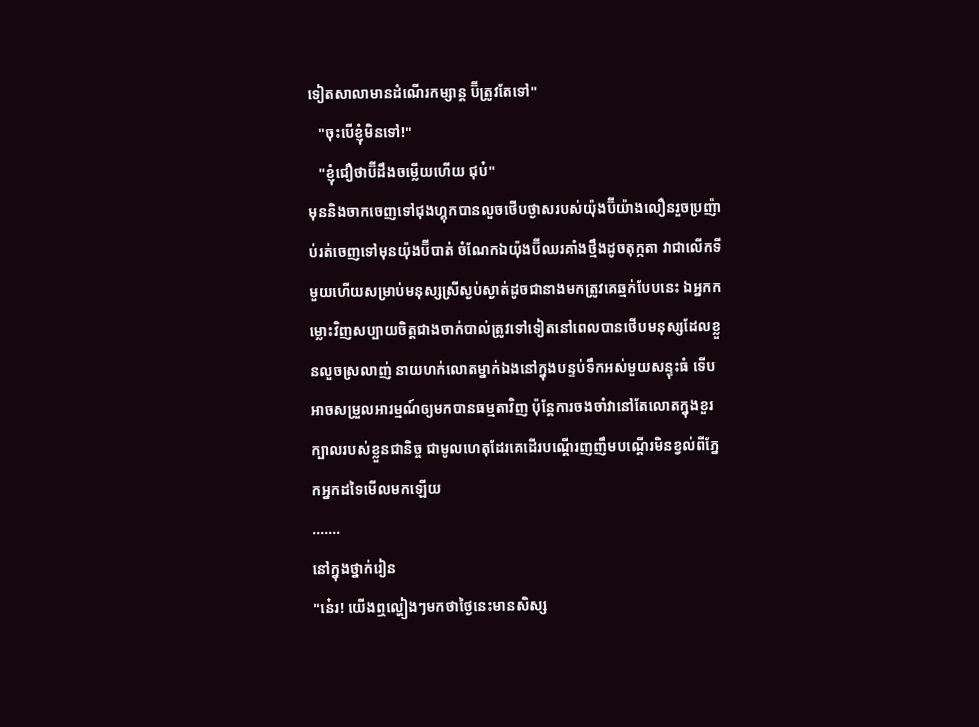ទៀតសាលាមានដំណេីរកម្សាន្ត ប៊ីត្រូវតែទៅ"
   "ចុះបេីខ្ញុំមិនទៅ!"
   "ខ្ញុំជឿថាប៊ីដឹងចម្លេីយហេីយ ជុប៎"
មុននិងចាកចេញទៅជុងហ្គុកបានលួចថេីបថ្ងាសរបស់យ៉ុងប៊ីយ៉ាងលឿនរួចប្រញ៉ាប់រត់ចេញទៅមុនយ៉ុងប៊ីបាត់ ចំណែកឯយ៉ុងប៊ីឈរគាំងថ្មឹងដូចតុក្កតា វាជាលេីកទីមួយហេីយសម្រាប់មនុស្សស្រីស្ងប់ស្ងាត់ដូចជានាងមកត្រូវគេឆ្មក់បែបនេះ ឯអ្នកកម្លោះវិញសប្បាយចិត្តជាងចាក់បាល់ត្រូវទៅទៀតនៅពេលបានថេីបមនុស្សដែលខ្លួនលួចស្រលាញ់ នាយហក់លោតម្នាក់ឯងនៅក្នុងបន្ទប់ទឹកអស់មួយសន្ទុះធំ ទេីបអាចសម្រួលអារម្មណ៍ឲ្យមកបានធម្មតាវិញ ប៉ុន្តែការចងចាំវានៅតែលោតក្នុងខួរក្បាលរបស់ខ្លួនជានិច្ច ជាមូលហេតុដែរគេដេីរបណ្ដេីរញញឹមបណ្ដេីរមិនខ្វល់ពីភ្នែកអ្នកដទៃមេីលមកឡេីយ
.......
នៅក្នុងថ្នាក់រៀន
"នេ៎រ! យេីងឮល្ហៀងៗមកថាថ្ងៃនេះមានសិស្ស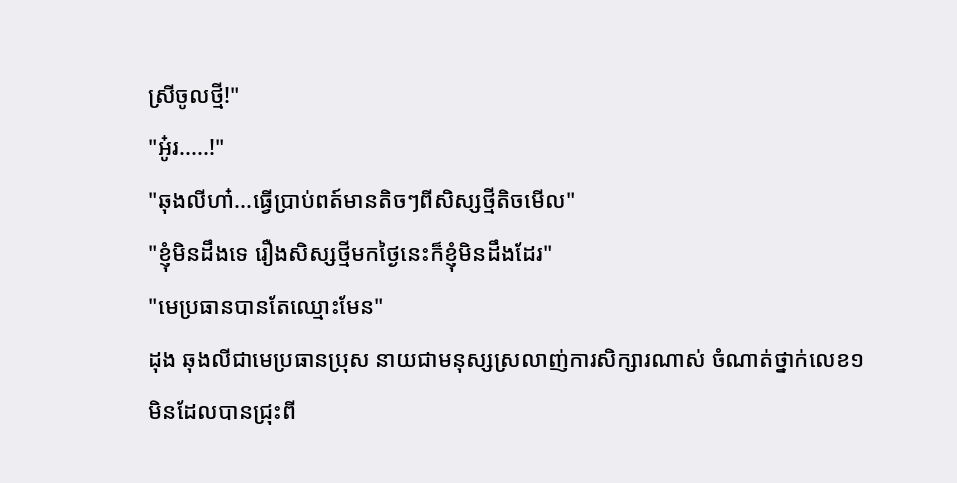ស្រីចូលថ្មី!"
"អូ៎រ.....!"
"ឆុងលីហា៎...ធ្វេីប្រាប់ពត៍មានតិចៗពីសិស្សថ្មីតិចមេីល"
"ខ្ញុំមិនដឹងទេ រឿងសិស្សថ្មីមកថ្ងៃនេះក៏ខ្ញុំមិនដឹងដែរ"
"មេប្រធានបានតែឈ្មោះមែន"
ដុង ឆុងលីជាមេប្រធានប្រុស នាយជាមនុស្សស្រលាញ់ការសិក្សារណាស់ ចំណាត់ថ្នាក់លេខ១មិនដែលបានជ្រុះពី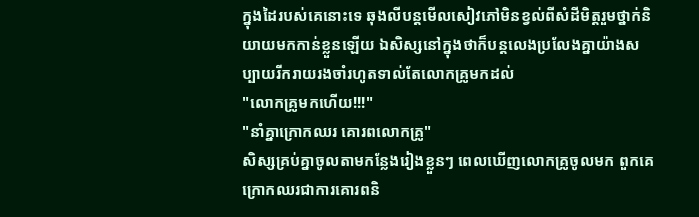ក្នុងដៃរបស់គេនោះទេ ឆុងលីបន្តមេីលសៀវភៅមិនខ្វល់ពីសំដីមិត្តរួមថ្នាក់និយាយមកកាន់ខ្លួនឡេីយ ឯសិស្សនៅក្នុងថាក៏បន្តលេងប្រលែងគ្នាយ៉ាងសប្បាយរីករាយរងចាំរហូតទាល់តែលោកគ្រូមកដល់
"លោកគ្រូមកហេីយ!!!"
"នាំគ្នាក្រោកឈរ គោរពលោកគ្រូ"
សិស្សគ្រប់គ្នាចូលតាមកន្លែងរៀងខ្លួនៗ ពេលឃេីញលោកគ្រូចូលមក ពួកគេក្រោកឈរជាការគោរពនិ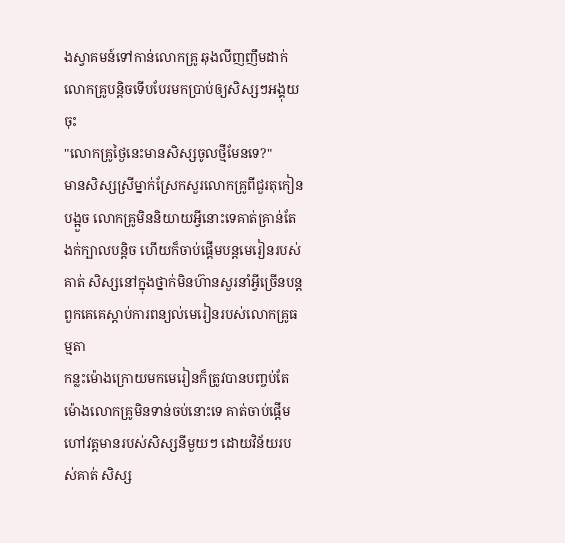ងស្វាគមន៍ទៅកាន់លោកគ្រូ ឆុងលីញញឹមដាក់លោកគ្រូបន្តិចទេីបបែរមកប្រាប់ឲ្យសិស្សៗអង្គុយចុះ
"លោកគ្រូថ្ងៃនេះមានសិស្សចូលថ្មីមែនទេ?"
មានសិស្សស្រីម្នាក់ស្រែកសួរលោកគ្រូពីជួរតុកៀនបង្អួច លោកគ្រូមិននិយាយអ្វីនោះទេគាត់គ្រាន់តែងក់ក្បាលបន្តិច ហេីយក៏ចាប់ផ្ដេីមបន្តមេរៀនរបស់គាត់ សិស្សនៅក្នុងថ្នាក់មិនហ៊ានសួរនាំអ្វីច្រេីនបន្តពួកគេគេស្ដាប់ការពន្យល់មេរៀនរបស់លោកគ្រូធម្មតា
កន្លះម៉ោងក្រោយមកមេរៀនក៏ត្រូវបានបញ្ចប់តែម៉ោងលោកគ្រូមិនទាន់ចប់នោះទេ គាត់ចាប់ផ្ដេីមហៅវត្តមានរបស់សិស្សនីមួយៗ ដោយវិន័យរបស់គាត់ សិស្ស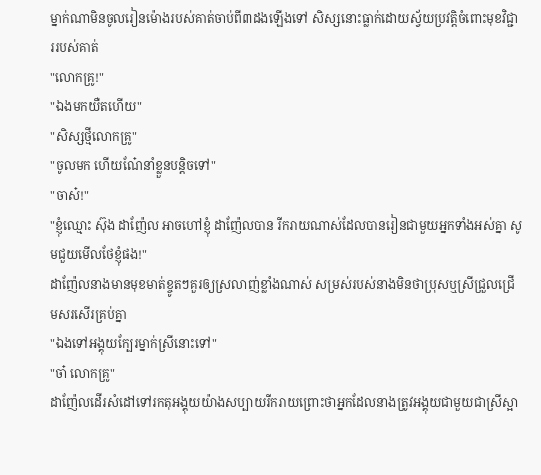ម្នាក់ណាមិនចូលរៀនម៉ោងរបស់គាត់ចាប់ពី៣ដងឡេីងទៅ សិស្សនោះធ្លាក់ដោយស្វ័យប្រវត្តិចំពោះមុខវិជ្ជាររបស់គាត់
"លោកគ្រូ!"
"ឯងមកយឺតហេីយ"
"សិស្សថ្មីលោកគ្រូ"
"ចូលមក ហេីយណែ៎នាំខ្លួនបន្តិចទៅ"
"ចាស៎!"
"ខ្ញុំឈ្មោះ ស៊ុង ដាញ៉ែល អាចហៅខ្ញុំ ដាញ៉ែលបាន រីករាយណាស់ដែលបានរៀនជាមួយអ្នកទាំងអស់គ្នា សូមជួយមេីលថែខ្ញុំផង!"
ដាញ៉ែលនាងមានមុខមាត់ខ្ចូតៗគួរឲ្យស្រលាញ់ខ្លាំងណាស់ សម្រស់របស់នាងមិនថាប្រុសឬស្រីជ្រួលជ្រេីមសរសេីរគ្រប់គ្នា
"ឯងទៅអង្គុយក្បែរម្នាក់ស្រីនោះទៅ"
"ចា៎ លោកគ្រូ"
ដាញ៉ែលដេីរសំដៅទៅរកតុអង្គុយយ៉ាងសប្បាយរីករាយព្រោះថាអ្នកដែលនាងត្រូវអង្គុយជាមួយជាស្រីស្អា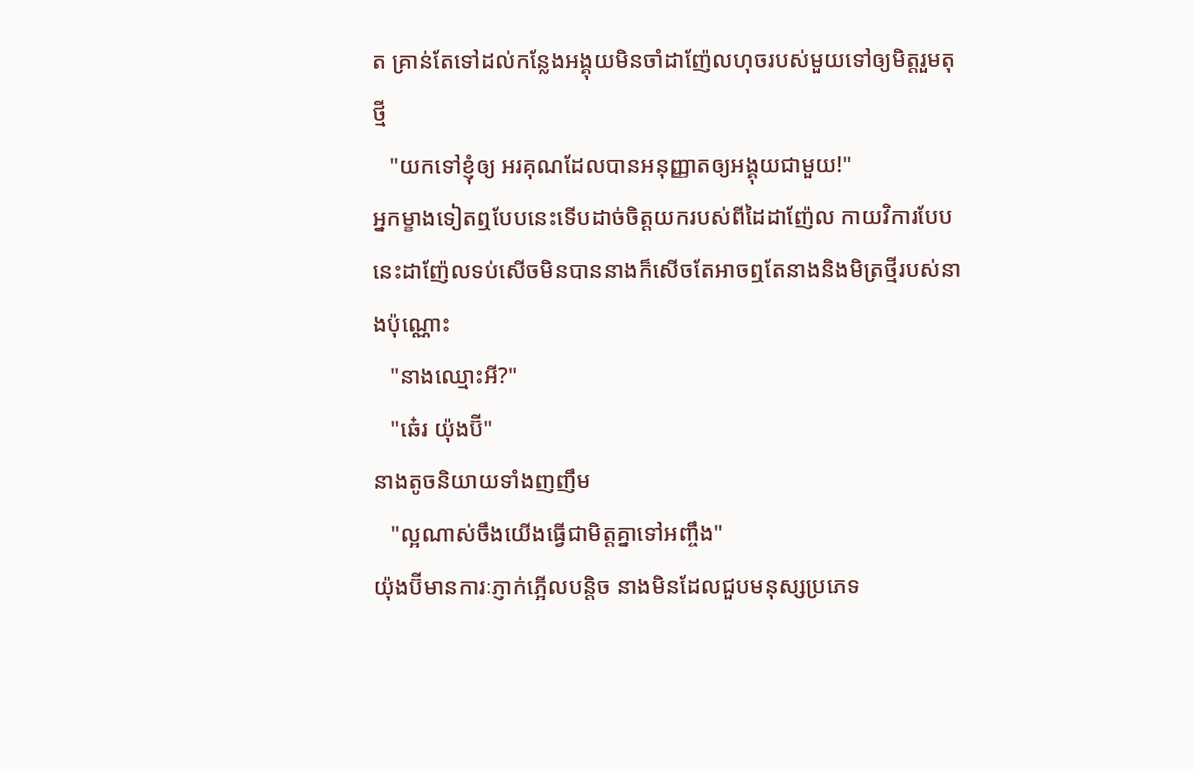ត គ្រាន់តែទៅដល់កន្លែងអង្គុយមិនចាំដាញ៉ែលហុចរបស់មួយទៅឲ្យមិត្តរួមតុថ្មី
   "យកទៅខ្ញុំឲ្យ អរគុណដែលបានអនុញ្ញាតឲ្យអង្គុយជាមួយ!"
អ្នកម្ខាងទៀតឮបែបនេះទេីបដាច់ចិត្តយករបស់ពីដៃដាញ៉ែល កាយវិការបែបនេះដាញ៉ែលទប់សេីចមិនបាននាងក៏សេីចតែអាចឮតែនាងនិងមិត្រថ្មីរបស់នាងប៉ុណ្ណោះ
   "នាងឈ្មោះអី?"
   "ឆេ៎រ យ៉ុងប៊ី"
នាងតូចនិយាយទាំងញញឹម
   "ល្អណាស់ចឹងយេីងធ្វេីជាមិត្តគ្នាទៅអញ្ចឹង"
យ៉ុងប៊ីមានការៈភ្ញាក់ភ្អេីលបន្តិច នាងមិនដែលជួបមនុស្សប្រភេទ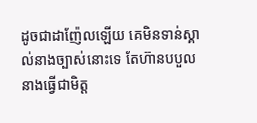ដូចជាដាញ៉ែលឡេីយ គេមិនទាន់ស្គាល់នាងច្បាស់នោះទេ តែហ៊ានបបួលនាងធ្វេីជាមិត្ត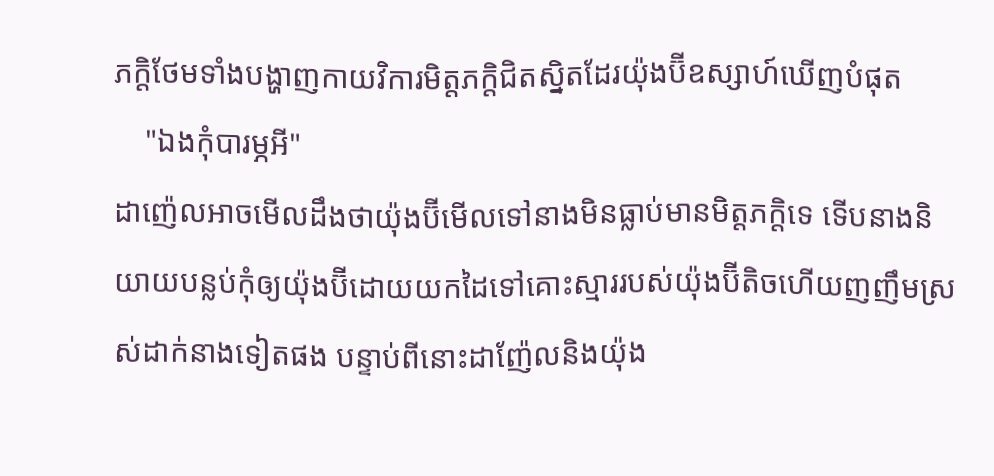ភក្តិថែមទាំងបង្ហាញកាយវិការមិត្តភក្តិជិតស្និតដែរយ៉ុងប៊ីឧស្សាហ៍ឃេីញបំផុត
    "ឯងកុំបារម្ភអី"
ដាញ៉េលអាចមេីលដឹងថាយ៉ុងប៊ីមេីលទៅនាងមិនធ្លាប់មានមិត្តភក្តិទេ ទេីបនាងនិយាយបន្លប់កុំឲ្យយ៉ុងប៊ីដោយយកដៃទៅគោះស្មាររបស់យ៉ុងប៊ីតិចហេីយញញឹមស្រស់ដាក់នាងទៀតផង បន្ទាប់ពីនោះដាញ៉ែលនិងយ៉ុង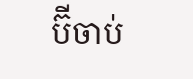ប៊ីចាប់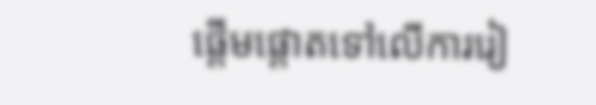ផ្ដេីមផ្ដោតទៅលេីការរៀ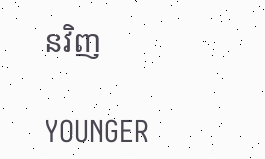នវិញ

YOUNGER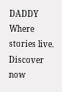DADDY Where stories live. Discover now